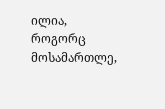ილია, როგორც მოსამართლე,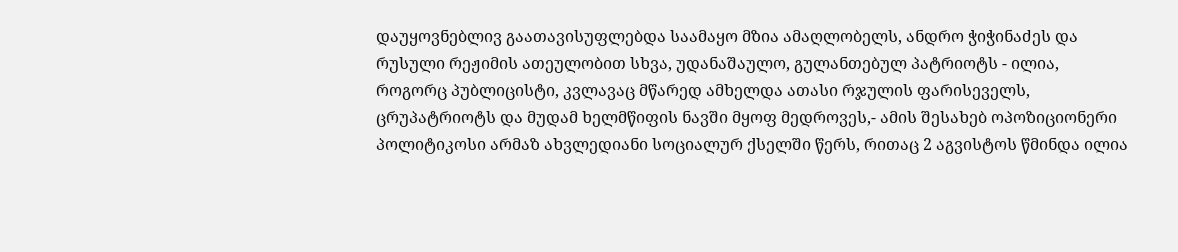დაუყოვნებლივ გაათავისუფლებდა საამაყო მზია ამაღლობელს, ანდრო ჭიჭინაძეს და რუსული რეჟიმის ათეულობით სხვა, უდანაშაულო, გულანთებულ პატრიოტს - ილია, როგორც პუბლიცისტი, კვლავაც მწარედ ამხელდა ათასი რჯულის ფარისეველს, ცრუპატრიოტს და მუდამ ხელმწიფის ნავში მყოფ მედროვეს,- ამის შესახებ ოპოზიციონერი პოლიტიკოსი არმაზ ახვლედიანი სოციალურ ქსელში წერს, რითაც 2 აგვისტოს წმინდა ილია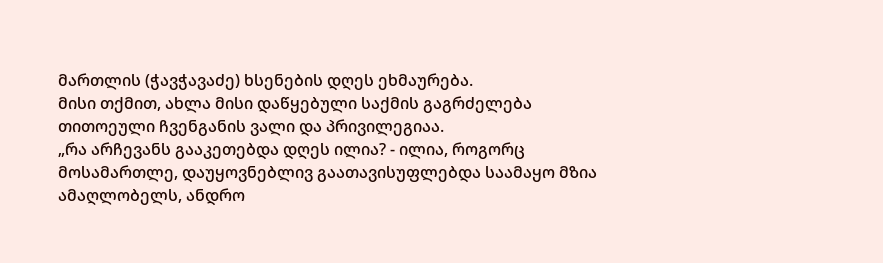მართლის (ჭავჭავაძე) ხსენების დღეს ეხმაურება.
მისი თქმით, ახლა მისი დაწყებული საქმის გაგრძელება თითოეული ჩვენგანის ვალი და პრივილეგიაა.
„რა არჩევანს გააკეთებდა დღეს ილია? - ილია, როგორც მოსამართლე, დაუყოვნებლივ გაათავისუფლებდა საამაყო მზია ამაღლობელს, ანდრო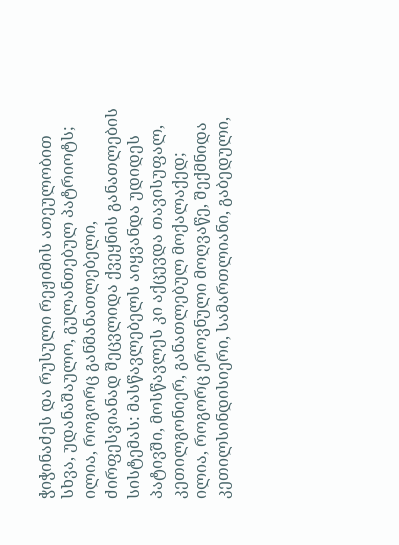ჭიჭინაძეს და რუსული რეჟიმის ათეულობით სხვა, უდანაშაულო, გულანთებულ პატრიოტს;
ილია, როგორც განმანათლებელი, ძირფესვიანად შეცვლიდა ქვეყნის განათლების სისტემას: მასწავლებელს აიყვანდა უდიდეს პატივში, მოსწავლეს კი აქცევდა თავისუფალ, კეთილგონიერ, განათლებულ მოქალაქედ;
ილია, როგორც ეროვნული მოღვაწე, შექმნიდა კეთილსინდისიერი, სამართლიანი, გაბედული,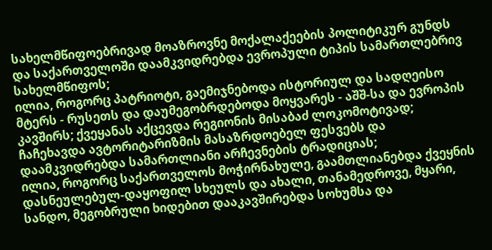სახელმწიფოებრივად მოაზროვნე მოქალაქეების პოლიტიკურ გუნდს და საქართველოში დაამკვიდრებდა ევროპული ტიპის სამართლებრივ სახელმწიფოს;
ილია, როგორც პატრიოტი, გაემიჯნებოდა ისტორიულ და სადღეისო მტერს - რუსეთს და დაუმეგობრდებოდა მოყვარეს - აშშ-სა და ევროპის კავშირს; ქვეყანას აქცევდა რეგიონის მისაბაძ ლოკომოტივად; ჩაჩეხავდა ავტორიტარიზმის მასაზრდოებელ ფესვებს და დაამკვიდრებდა სამართლიანი არჩევნების ტრადიციას;
ილია, როგორც საქართველოს მოჭირნახულე, გაამთლიანებდა ქვეყნის დასნეულებულ-დაყოფილ სხეულს და ახალი, თანამედროვე, მყარი, სანდო, მეგობრული ხიდებით დააკავშირებდა სოხუმსა და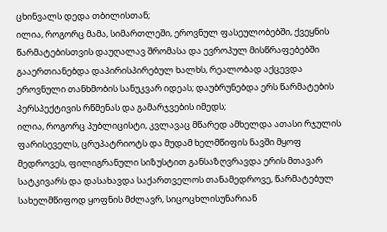ცხინვალს დედა თბილისთან;
ილია, როგორც მამა, სიმართლეში, ეროვნულ ფასეულობებში, ქვეყნის წარმატებისთვის დაუღალავ შრომასა და ევროპულ მისწრაფებებში გააერთიანებდა დაპირისპირებულ ხალხს, რეალობად აქცევდა ეროვნული თანხმობის სანუკვარ იდეას; დაუბრუნებდა ერს წარმატების პერსპექტივის რწმენას და გამარჯვების იმედს;
ილია, როგორც პუბლიცისტი, კვლავაც მწარედ ამხელდა ათასი რჯულის ფარისეველს, ცრუპატრიოტს და მუდამ ხელმწიფის ნავში მყოფ მედროვეს, ფილიგრანული სიზუსტით განსაზღვრავდა ერის მთავარ სატკივარს და დასახავდა საქართველოს თანამედროვე, წარმატებულ სახელმწიფოდ ყოფნის მძლავრ, სიცოცხლისუნარიან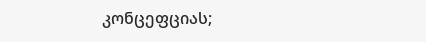კონცეფციას;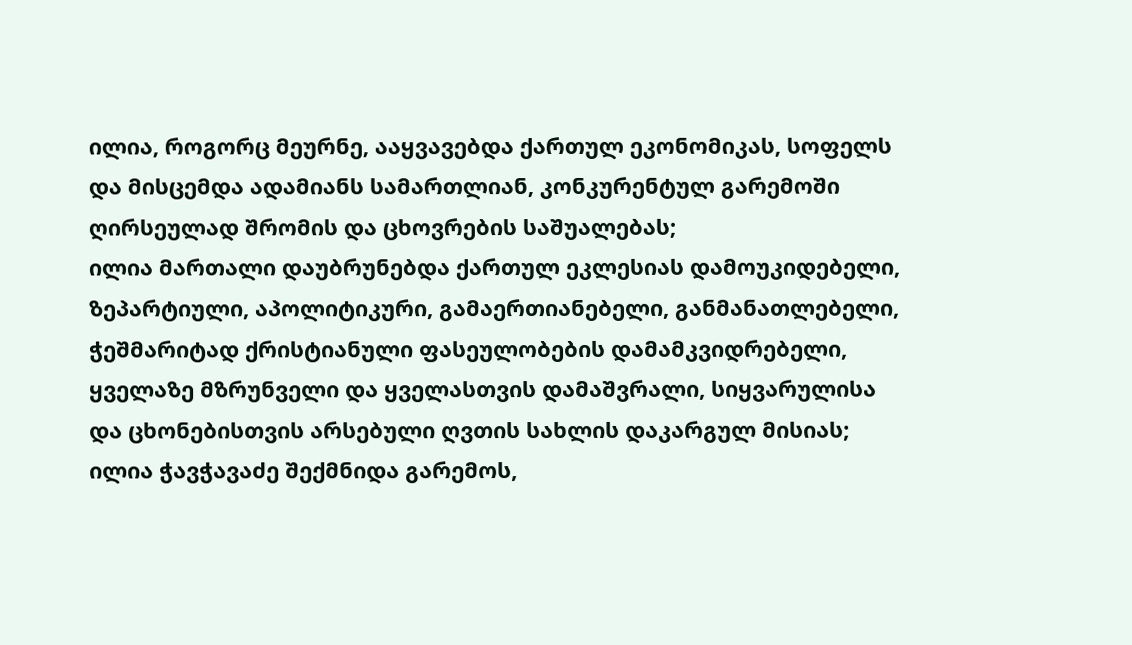ილია, როგორც მეურნე, ააყვავებდა ქართულ ეკონომიკას, სოფელს და მისცემდა ადამიანს სამართლიან, კონკურენტულ გარემოში ღირსეულად შრომის და ცხოვრების საშუალებას;
ილია მართალი დაუბრუნებდა ქართულ ეკლესიას დამოუკიდებელი, ზეპარტიული, აპოლიტიკური, გამაერთიანებელი, განმანათლებელი, ჭეშმარიტად ქრისტიანული ფასეულობების დამამკვიდრებელი, ყველაზე მზრუნველი და ყველასთვის დამაშვრალი, სიყვარულისა და ცხონებისთვის არსებული ღვთის სახლის დაკარგულ მისიას;
ილია ჭავჭავაძე შექმნიდა გარემოს,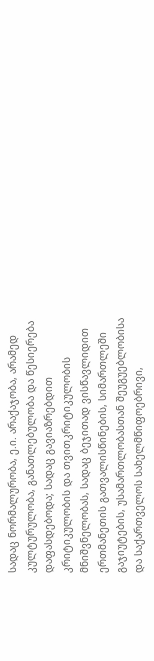სადაც ნორმალურობა, ე.ი. არაქაჯობა, არამედ კულტურულობა, განათლებულობა და წესიერება დაფასდებოდა; სადაც გავიაზრებდით კრიტიკულობის და თვითკრიტიკულობის მნიშვნელობას, სადაც ბეჯითად ვისწავლიდით ერთმანეთის გათვალისწინების, სიმართლეში გაჯიუტების, უსამართლობასთან შეუგუებლობისა და საქართველოს სახელმწიფოებრივი,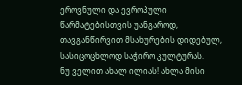ეროვნული და ევროპული წარმატებისთვის უანგაროდ, თავგანწირვით მსახურების დიდებულ, სასიცოცხლოდ საჭირო კულტურას.
ნუ ველით ახალ ილიას! ახლა მისი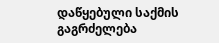დაწყებული საქმის გაგრძელება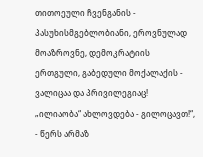თითოეული ჩვენგანის - პასუხისმგებლობიანი, ეროვნულად მოაზროვნე, დემოკრატიის ერთგული, გაბედული მოქალაქის - ვალიცაა და პრივილეგიაც! „ილიაობა“ ახლოვდება - გილოცავთ!“, - წერს არმაზ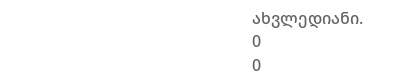ახვლედიანი.
0
0